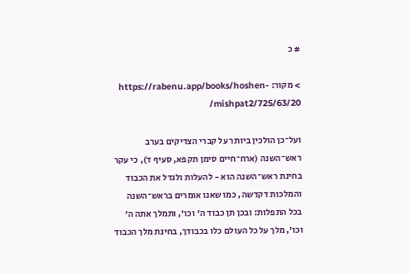# כ

> מקור: https://rabenu.app/books/hoshen-mishpat2/725/63/20/

ועל־כן הולכין ביותר על קברי הצדיקים בערב ראש־השנה (ארח־חיים סימן תקפא, סעיף ד), כי עקר בחינת ראש־השנה הוא - להעלות ולגדל את הכבוד והמלכות דקדשה, כמו שאנו אומרים בראש־השנה בכל התפלות: ובכן תן כבוד ה' וכו', ותמלך אתה ה' וכו', מלך על כל העולם כלו בכבודך, בחינת מלך הכבוד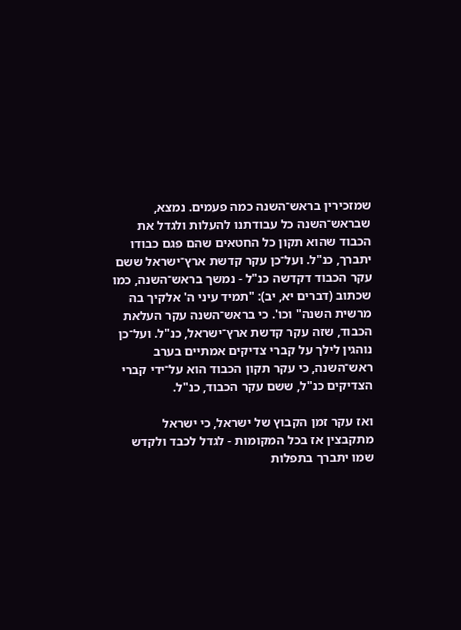שמזכירין בראש־השנה כמה פעמים. נמצא, שבראש־השנה כל עבודתנו להעלות ולגדל את הכבוד שהוא תקון כל החטאים שהם פגם כבודו יתברך, כנ"ל. ועל־כן עקר קדשת ארץ־ישראל ששם עקר הכבוד דקדשה כנ"ל - נמשך בראש־השנה, כמו שכתוב (דברים יא, יב): "תמיד עיני ה' אלקיך בה מרשית השנה" וכו'. כי בראש־השנה עקר העלאת הכבוד, שזה עקר קדשת ארץ־ישראל, כנ"ל. ועל־כן נוהגין לילך על קברי צדיקים אמתיים בערב ראש־השנה, כי עקר תקון הכבוד הוא על־ידי קברי הצדיקים כנ"ל, ששם עקר הכבוד, כנ"ל.

ואז עקר זמן הקבוץ של ישראל, כי ישראל מתקבצין אז בכל המקומות - לגדל לכבד ולקדש שמו יתברך בתפלות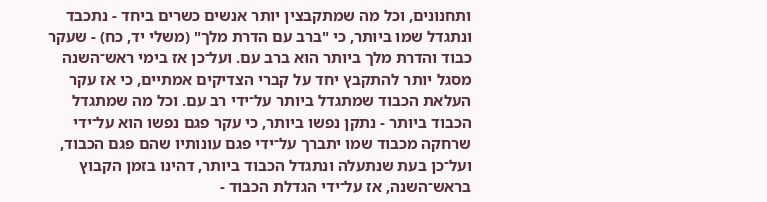ותחנונים, וכל מה שמתקבצין יותר אנשים כשרים ביחד - נתכבד ונתגדל שמו ביותר, כי "ברב עם הדרת מלך" (משלי יד, כח) - שעקר כבוד והדרת מלך ביותר הוא ברב עם. ועל־כן אז בימי ראש־השנה מסגל יותר להתקבץ יחד על קברי הצדיקים אמתיים, כי אז עקר העלאת הכבוד שמתגדל ביותר על־ידי רב עם. וכל מה שמתגדל הכבוד ביותר - נתקן נפשו ביותר, כי עקר פגם נפשו הוא על־ידי שרחקה מכבוד שמו יתברך על־ידי פגם עונותיו שהם פגם הכבוד, ועל־כן בעת שנתעלה ונתגדל הכבוד ביותר, דהינו בזמן הקבוץ בראש־השנה, אז על־ידי הגדלת הכבוד -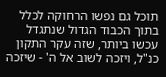תוכל גם נפשו הרחוקה לכלל בתוך הכבוד הגדול שנתגדל עכשו ביותר, שזה עקר התקון כנ"ל, ויזכה לשוב אל ה' - שיזכה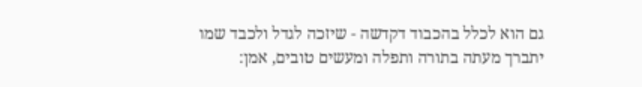גם הוא לכלל בהכבוד דקדשה - שיזכה לגדל ולכבד שמו יתברך מעתה בתורה ותפלה ומעשים טובים, אמן: